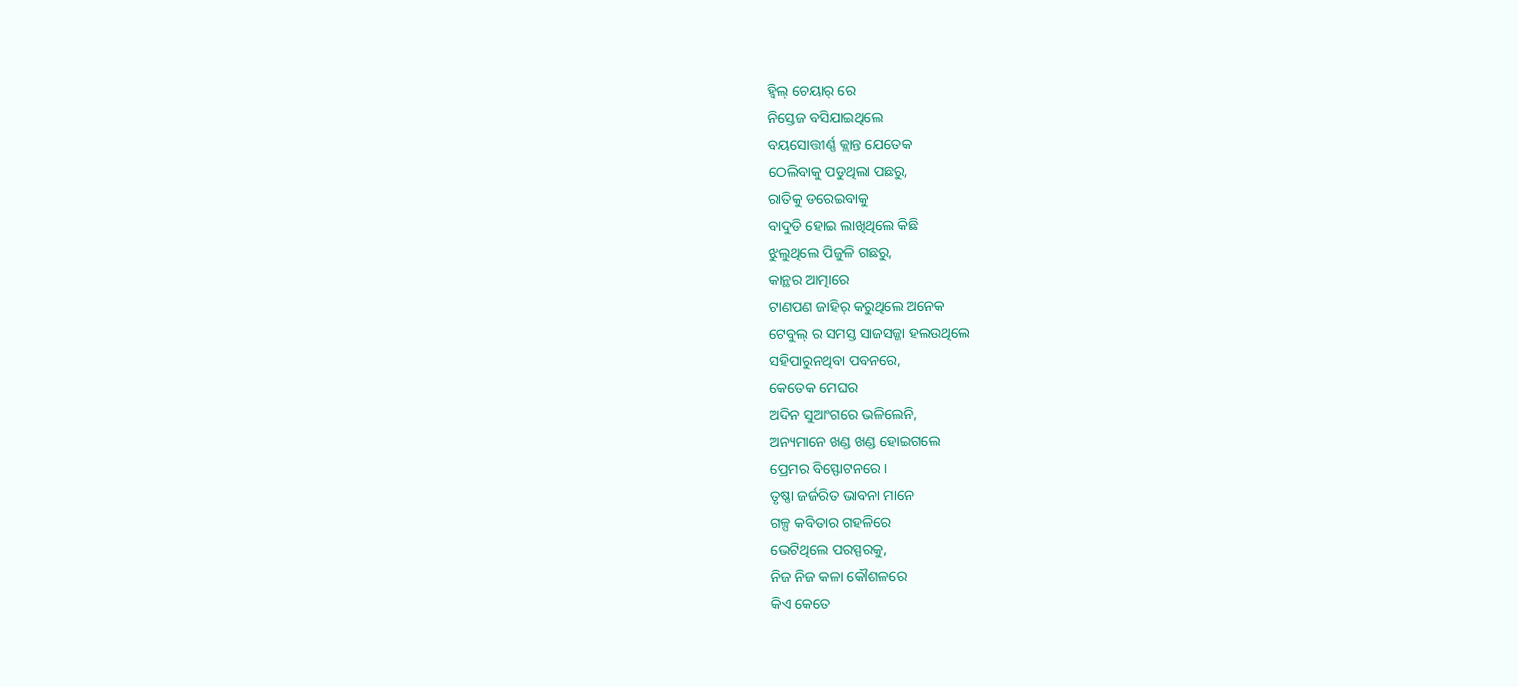ହ୍ୱିଲ୍ ଚେୟାର୍ ରେ
ନିସ୍ତେଜ ବସିଯାଇଥିଲେ
ବୟସୋତ୍ତୀର୍ଣ୍ଣ କ୍ଲାନ୍ତ ଯେତେକ
ଠେଲିବାକୁ ପଡୁଥିଲା ପଛରୁ,
ରାତିକୁ ଡରେଇବାକୁ
ବାଦୁଡି ହୋଇ ଲାଖିଥିଲେ କିଛି
ଝୁଲୁଥିଲେ ପିଜୁଳି ଗଛରୁ,
କାନ୍ଥର ଆତ୍ମାରେ
ଟାଣପଣ ଜାହିର୍ କରୁଥିଲେ ଅନେକ
ଟେବୁଲ୍ ର ସମସ୍ତ ସାଜସଜ୍ଜା ହଲଉଥିଲେ
ସହିପାରୁନଥିବା ପବନରେ,
କେତେକ ମେଘର
ଅଦିନ ସୁଆଂଗରେ ଭଳିଲେନି,
ଅନ୍ୟମାନେ ଖଣ୍ଡ ଖଣ୍ଡ ହୋଇଗଲେ
ପ୍ରେମର ବିସ୍ଫୋଟନରେ।
ତୃଷ୍ଣା ଜର୍ଜରିତ ଭାବନା ମାନେ
ଗଳ୍ପ କବିତାର ଗହଳିରେ
ଭେଟିଥିଲେ ପରସ୍ପରକୁ,
ନିଜ ନିଜ କଳା କୌଶଳରେ
କିଏ କେତେ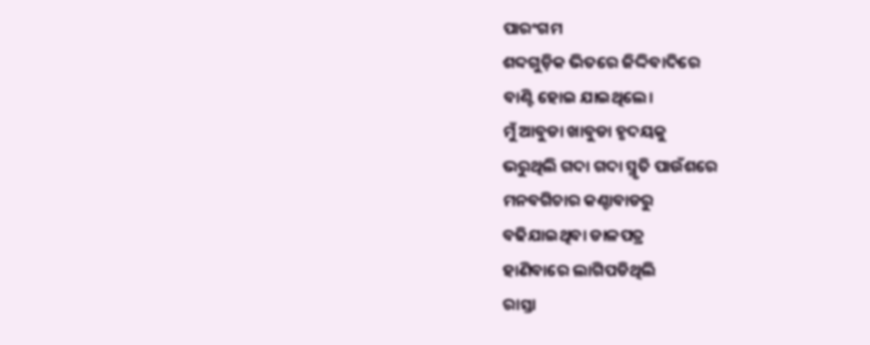ପାରଂଗମ
ଶବ୍ଦଗୁଡ଼ିକ ଭିତରେ ଜିଦ୍ଦିବାଦିରେ
ବାଣ୍ଟି ହୋଇ ଯାଇଥିଲେ।
ମୁଁ ଆବୁଡା ଖାବୁଡା ହୃଦୟକୁ
ଭରୁଥିଲି ଗଦା ଗଦା ସ୍ମୃତି ପାଉଁଶରେ
ମନବଗିଚାର କଣ୍ଚାବାଡରୁ
ବଢିଯାଇଥିବା ଡାଳପତ୍ର
ହାଣିବାରେ ଲାଗିପଡିଥିଲି
ରାସ୍ତା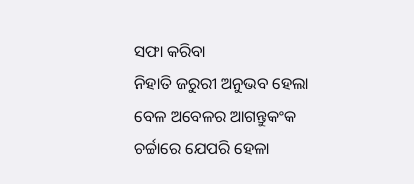ସଫା କରିବା
ନିହାତି ଜରୁରୀ ଅନୁଭବ ହେଲା
ବେଳ ଅବେଳର ଆଗନ୍ତୁକଂକ
ଚର୍ଚ୍ଚାରେ ଯେପରି ହେଳା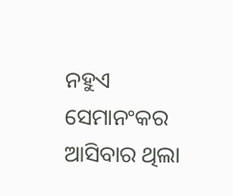ନହୁଏ
ସେମାନଂକର ଆସିବାର ଥିଲା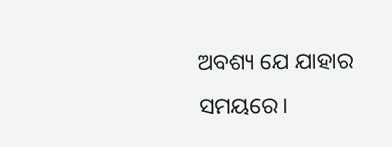ଅବଶ୍ୟ ଯେ ଯାହାର ସମୟରେ।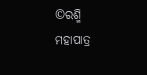©ରଶ୍ମି ମହାପାତ୍ର